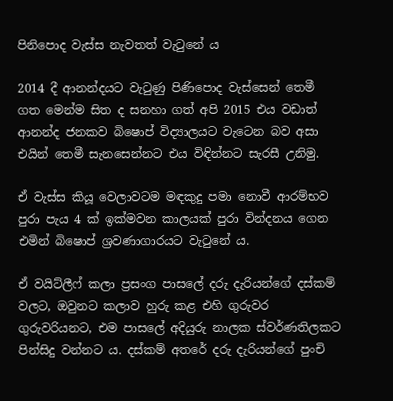පිනිපොද වැස්ස නැවතත් වැටුනේ ය

2014 දී ආනන්දයට වැටුණු පිණිපොද වැස්සෙන් තෙමී ගත මෙන්ම සිත ද සනහා ගත් අපි 2015 එය වඩාත් ආනන්ද ජනකව බිෂොප් විද්‍යාලයට වැටෙන බව අසා එයින් තෙමී සැනසෙන්නට එය විඳින්නට සැරසී උනිමු.

ඒ වැස්ස කියූ වෙලාවටම මඳකුදු පමා නොවී ආරම්භව පුරා පැය 4 ක් ඉක්මවන කාලයක් පුරා වින්දනය ගෙන එමින් බිෂොප් ශ්‍රවණාගාරයට වැටුනේ ය.

ඒ වයිට්ලීෆ් කලා ප්‍රසංග පාසලේ දරු දැරියන්ගේ දස්කම් වලට, ඔවුනට කලාව හුරු කළ එහි ගුරුවර ගුරුවරියනට, එම පාසලේ අදියුරු නාලක ස්වර්ණතිලකට පින්සිදු වන්නට ය. දස්කම් අතරේ දරු දැරියන්ගේ පුංචි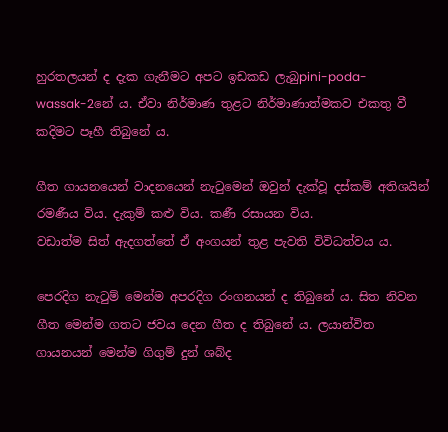හුරතලයන් ද දැක ගැනීමට අපට ඉඩකඩ ලැබුpini-poda-wassak-2නේ ය. ඒවා නිර්මාණ තුළට නිර්මාණාත්මකව එකතු වී කදිමට පෑහී තිබුනේ ය.

ගීත ගායනයෙන් වාදනයෙන් නැටුමෙන් ඔවුන් දැක්වූ දස්කම් අතිශයින් රමණීය විය. දැකුම් කළු විය. කණී රසායන විය.
වඩාත්ම සිත් ඇදගත්තේ ඒ අංගයන් තුළ පැවති විවිධත්වය ය.

පෙරදිග නැටුම් මෙන්ම අපරදිග රංගනයන් ද තිබුනේ ය. සිත නිවන ගීත මෙන්ම ගතට ජවය දෙන ගීත ද තිබුනේ ය. ලයාන්විත ගායනයන් මෙන්ම ගිගුම් දුන් ශබ්ද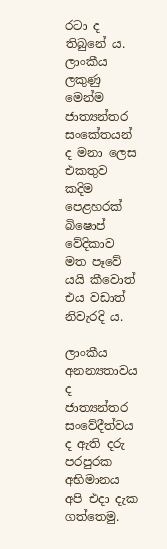රටා ද තිබුනේ ය. ලාංකීය ලකුණු මෙන්ම ජාත්‍යන්තර සංකේතයන් ද මනා ලෙස එකතුව කදිම පෙළහරක් බිෂොප් වේදිකාව මත පෑවේ යයි කීවොත් එය වඩාත් නිවැරදි ය.

ලාංකීය අනන්‍යතාවය ද ජාත්‍යන්තර සංවේදීත්වය ද ඇති දරු පරපුරක අභිමානය අපි එදා දැක ගත්තෙමු.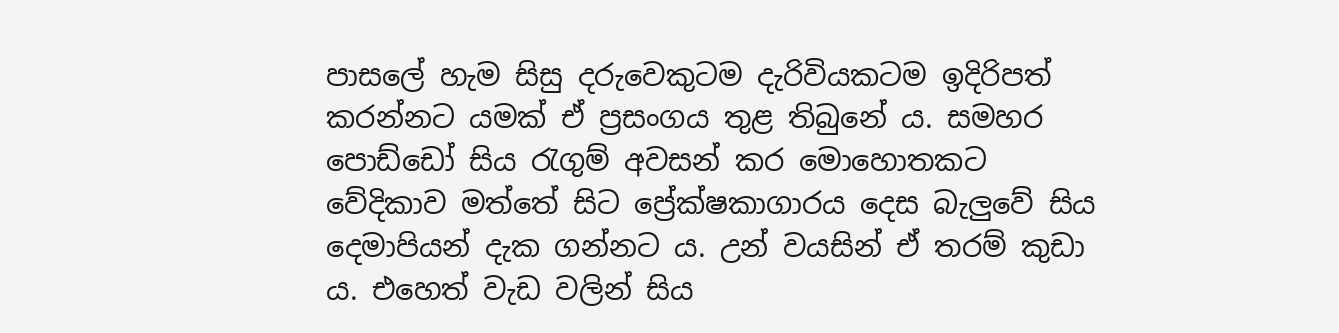පාසලේ හැම සිසු දරුවෙකුටම දැරිවියකටම ඉදිරිපත් කරන්නට යමක් ඒ ප්‍රසංගය තුළ තිබුනේ ය. සමහර පොඩ්ඩෝ සිය රැගුම් අවසන් කර මොහොතකට වේදිකාව මත්තේ සිට ප්‍රේක්ෂකාගාරය දෙස බැලුවේ සිය දෙමාපියන් දැක ගන්නට ය. උන් වයසින් ඒ තරම් කුඩා ය. එහෙත් වැඩ වලින් සිය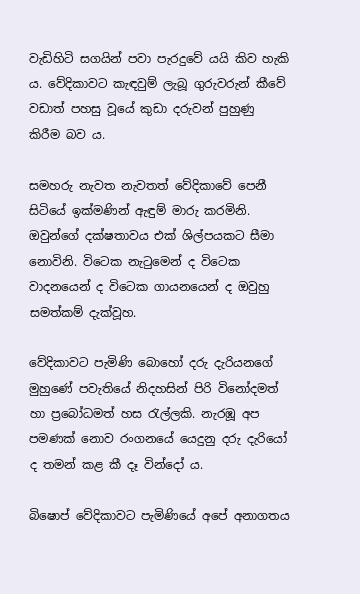වැඩිහිටි සගයින් පවා පැරදුවේ යයි කිව හැකි ය. වේදිකාවට කැඳවුම් ලැබූ ගුරුවරුන් කීවේ වඩාත් පහසු වූයේ කුඩා දරුවන් පුහුණු කිරීම බව ය.

සමහරු නැවත නැවතත් වේදිකාවේ පෙනී සිටියේ ඉක්මණින් ඇඳුම් මාරු කරමිනි. ඔවුන්ගේ දක්ෂතාවය එක් ශිල්පයකට සීමා නොවිනි. විටෙක නැටුමෙන් ද විටෙක වාදනයෙන් ද විටෙක ගායනයෙන් ද ඔවුහු සමත්කම් දැක්වූහ.

වේදිකාවට පැමිණි බොහෝ දරු දැරියනගේ මුහුණේ පවැතියේ නිදහසින් පිරි විනෝදමත් හා ප්‍රබෝධමත් හස රැල්ලකි. නැරඹූ අප පමණක් නොව රංගනයේ යෙදුනු දරු දැරියෝ ද තමන් කළ කී දෑ වින්දෝ ය.

බිෂොප් වේදිකාවට පැමිණියේ අපේ අනාගතය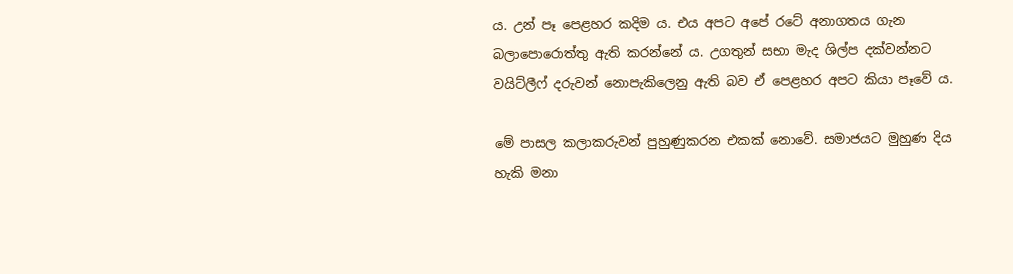ය. උන් පෑ පෙළහර කදිම ය. එය අපට අපේ රටේ අනාගතය ගැන බලාපොරොත්තු ඇති කරන්නේ ය. උගතුන් සභා මැද ශිල්ප දක්වන්නට වයිට්ලීෆ් දරුවන් නොපැකිලෙනු ඇති බව ඒ පෙළහර අපට කියා පෑවේ ය.

මේ පාසල කලාකරුවන් පුහුණුකරන එකක් නොවේ. සමාජයට මුහුණ දිය හැකි මනා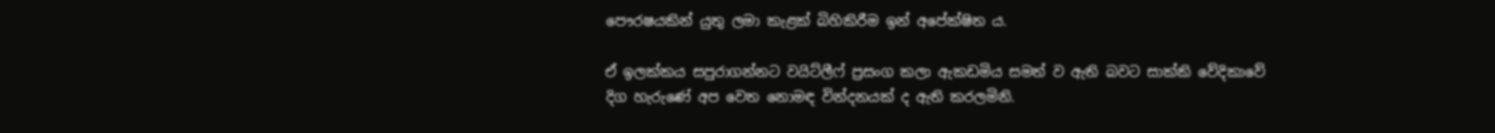පෞරෂයකින් යුතු ලමා කැළක් බිහිකිරීම ඉන් අපේක්ෂිත ය.

ඒ ඉලක්කය සපුරාගන්නට වයිට්ලීෆ් ප්‍රසංග කලා ඇකඩමිය සමත් ව ඇති බවට සාක්කි වේදිකාවේ දිග හැරුණේ අප වෙත නොමඳ වින්දනයක් ද ඇති කරලමිනි.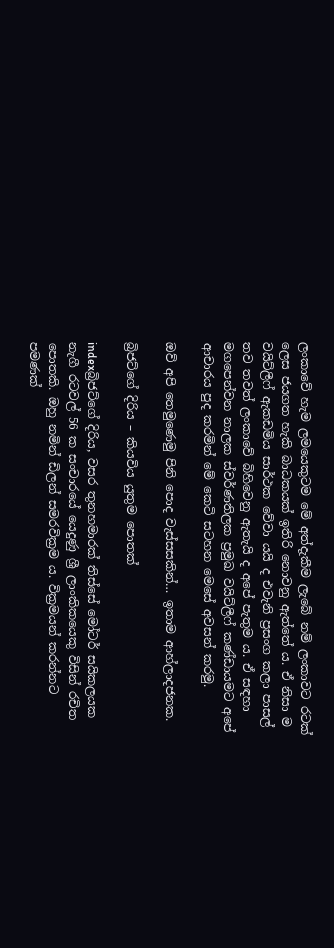ලංකාවේ හැම ලමයෙකුටම මේ අත්දැකීම ලැබේ නම් ලංකාවට රටක් ලෙස ජයගත හැකි බාධකයක් ඉතිරි නොවනු ඇත්තේ ය. ඒ නිසා ම වයිට්ලීෆ් ඇකඩමිය සාර්ථක වේවා යයි ද එවැනි ප්‍රසංග කලා පාසල් තව තවත් ලංකාවේ බිහිවෙනු ඇතැයි ද අපේ පැතුම ය. ඒ සඳහා මගපෙන්වන නාලක ස්වර්ණතිලක ප්‍රමුඛ වයිට්ලීෆ් කණ්ඩායමට අපේ ආචාරය පුද කරමින් මේ කෙටි සටහන මෙසේ අවසන් කරමු.

ඔව් අපි තෙමුණෙමු පිනි පොද වැස්සසකින්… ඉතාම ආහ්ලාදජනක.

බ්‍රිජට්ගේ දිරිය – කියවිය යුතුම පොතක්

indexබ්‍රිජට්ගේ දිරිය, වසර තුනහමාරක් තිස්සේ මෝටර් සයිකලයක නැගී රටවල් 56 ක සංචාරයේ යෙදුණු ශ්‍රී ලාංකිකයෙකු විසින් රචිත පොතකි. ඔහු නමින් ඩිලන් සමරවික්‍රම ය. වික්‍රමයන් කරන්නට පමණක්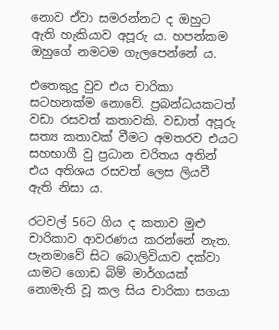නොව ඒවා සමරන්නට ද ඔහුට ඇති හැකියාව අපූරු ය. හපන්කම ඔහුගේ නමටම ගැලපෙන්නේ ය.

එතෙකුදු වුව එය චාරිකා සටහනක්ම නොවේ. ප්‍රබන්ධයකටත් වඩා රසවත් කතාවකි. වඩාත් අපූරු සත්‍ය කතාවක් වීමට අමතරව එයට සහභාගී වු ප්‍රධාන චරිතය අතින් එය අතිශය රසවත් ලෙස ලියවී ඇති නිසා ය.

රටවල් 56ට ගිය ද කතාව මුළු චාරිකාව ආවරණය කරන්නේ නැත. පැනමාවේ සිට බොලිවියාව දක්වා යාමට ගොඩ බිම් මාර්ගයක් නොමැති වූ කල සිය චාරිකා සගයා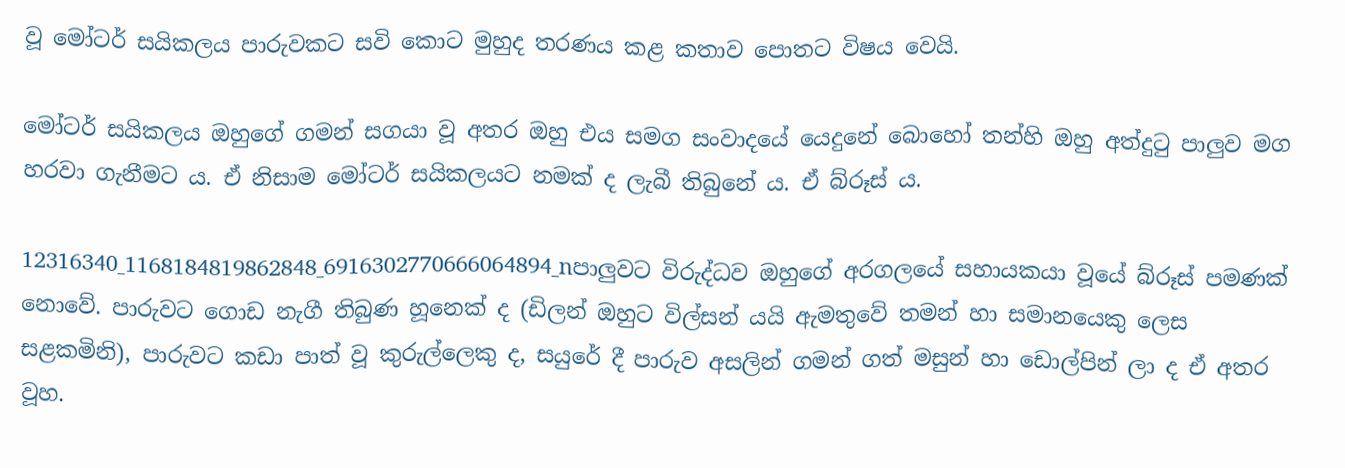වූ මෝටර් සයිකලය පාරුවකට සවි කොට මුහුද තරණය කළ කතාව පොතට විෂය වෙයි.

මෝටර් සයිකලය ඔහුගේ ගමන් සගයා වූ අතර ඔහු එය සමග සංවාදයේ යෙදුනේ බොහෝ තන්හි ඔහු අත්දුටු පාලුව මග හරවා ගැනීමට ය. ඒ නිසාම මෝටර් සයිකලයට නමක් ද ලැබී තිබුනේ ය. ඒ බ්රූස් ය.

12316340_1168184819862848_6916302770666064894_nපාලුවට විරුද්ධව ඔහුගේ අරගලයේ සහායකයා වූයේ බ්රූස් පමණක් නොවේ. පාරුවට ගොඩ නැගී තිබුණ හූනෙක් ද (ඩිලන් ඔහුට විල්සන් යයි ඇමතුවේ තමන් හා සමානයෙකු ලෙස සළකමිනි), පාරුවට කඩා පාත් වූ කුරුල්ලෙකු ද, සයුරේ දී පාරුව අසලින් ගමන් ගත් මසුන් හා ඩොල්පින් ලා ද ඒ අතර වූහ.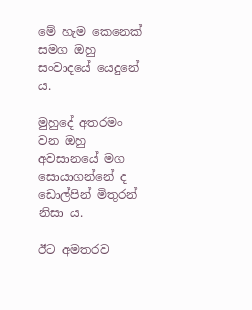මේ හැම කෙනෙක් සමග ඔහු සංවාදයේ යෙදුනේ ය.

මුහුදේ අතරමං වන ඔහු අවසානයේ මග සොයාගන්නේ ද ඩොල්පින් මිතුරන් නිසා ය.

ඊට අමතරව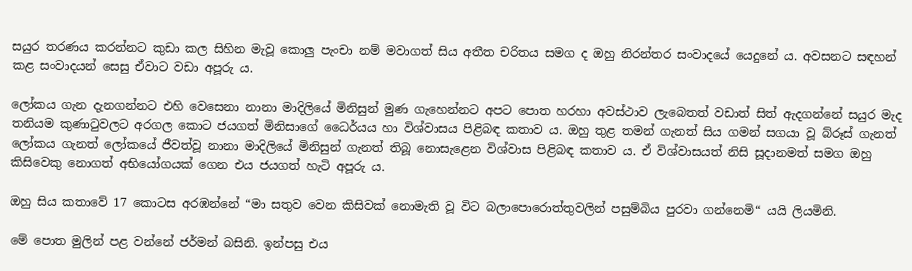සයුර තරණය කරන්නට කුඩා කල සිහින මැවූ කොලු පැංචා නම් මවාගත් සිය අතීත චරිතය සමග ද ඔහු නිරන්තර සංවාදයේ යෙදුනේ ය. අවසනට සඳහන් කළ සංවාදයන් සෙසු ඒවාට වඩා අපූරු ය.

ලෝකය ගැන දැනගන්නට එහි වෙසෙනා නානා මාදිලියේ මිනිසුන් මුණ ගැහෙන්නට අපට පොත හරහා අවස්ථාව ලැබෙතත් වඩාත් සිත් ඇදගන්නේ සයුර මැද තනියම කුණාටුවලට අරගල කොට ජයගත් මිනිසාගේ ධෛර්යය හා විශ්වාසය පිළිබඳ කතාව ය. ඔහු තුළ තමන් ගැනත් සිය ගමන් සගයා වූ බ්රූස් ගැනත් ලෝකය ගැනත් ලෝකයේ ජීවත්වූ නානා මාදිලියේ මිනිසුන් ගැනත් තිබූ නොසැළෙන විශ්වාස පිළිබඳ කතාව ය. ඒ විශ්වාසයත් නිසි සූදානමත් සමග ඔහු කිසිවෙකු නොගත් අභියෝගයක් ගෙන එය ජයගත් හැටි අපූරු ය.

ඔහු සිය කතාවේ 17 කොටස අරඹන්නේ “මා සතුව වෙන කිසිවක් නොමැති වූ විට බලාපොරොත්තුවලින් පසුම්බිය පුරවා ගන්නෙමි“ යයි ලියමිනි.

මේ පොත මුලින් පළ වන්නේ ජර්මන් බසිනි. ඉන්පසු එය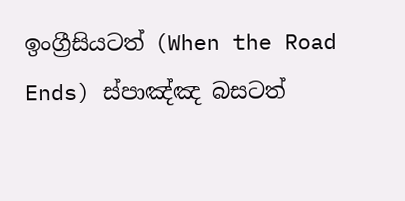ඉංග්‍රීසියටත් (When the Road Ends) ස්පාඤ්ඤ බසටත්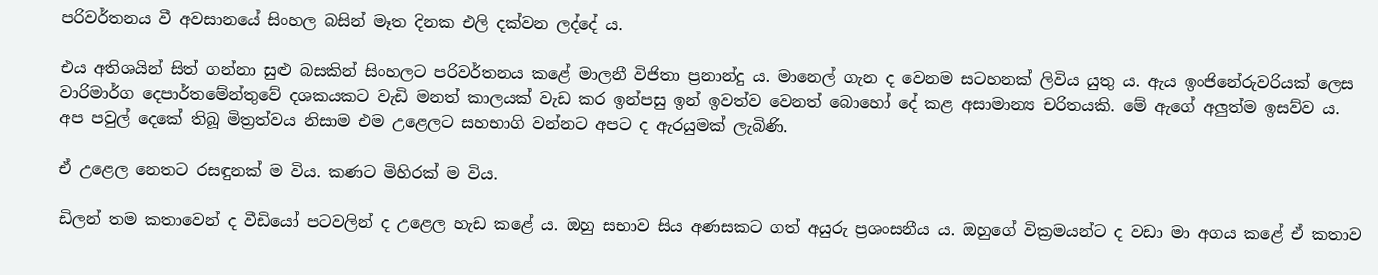පරිවර්තනය වී අවසානයේ සිංහල බසින් මෑත දිනක එලි දක්වන ලද්දේ ය.

එය අතිශයින් සිත් ගන්නා සුළු බසකින් සිංහලට පරිවර්තනය කළේ මාලනී විජිතා ප්‍රනාන්දු ය. මානෙල් ගැන ද වෙනම සටහනක් ලිවිය යුතු ය. ඇය ඉංජිනේරුවරියක් ලෙස වාරිමාර්ග දෙපාර්තමේන්තුවේ දශකයකට වැඩි මනත් කාලයක් වැඩ කර ඉන්පසු ඉන් ඉවත්ව වෙනත් බොහෝ දේ කළ අසාමාන්‍ය චරිතයකි. මේ ඇගේ අලුත්ම ඉසව්ව ය. අප පවුල් දෙකේ තිබූ මිත්‍රත්වය නිසාම එම උළෙලට සහභාගි වන්නට අපට ද ඇරයුමක් ලැබිණි.

ඒ උළෙල නෙතට රසඳුනක් ම විය. කණට මිහිරක් ම විය.

ඩිලන් තම කතාවෙන් ද වීඩියෝ පටවලින් ද උළෙල හැඩ කළේ ය. ඔහු සභාව සිය අණසකට ගත් අයුරු ප්‍රශංසනීය ය. ඔහුගේ වික්‍රමයන්ට ද වඩා මා අගය කළේ ඒ කතාව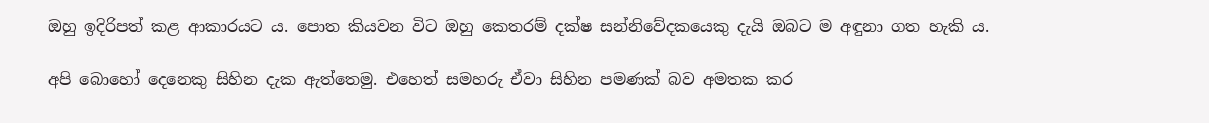ඔහු ඉදිරිපත් කළ ආකාරයට ය. පොත කියවන විට ඔහු කෙතරම් දක්ෂ සන්නිවේදකයෙකු දැයි ඔබට ම අඳුනා ගත හැකි ය.

අපි බොහෝ දෙනෙකු සිහින දැක ඇත්තෙමු. එහෙත් සමහරු ඒවා සිහින පමණක් බව අමතක කර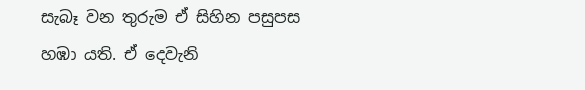සැබෑ වන තුරුම ඒ සිහින පසුපස හඹා යති. ඒ දෙවැනි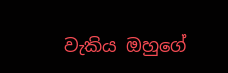වැකිය ඔහුගේ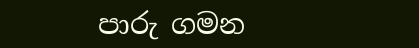පාරු ගමන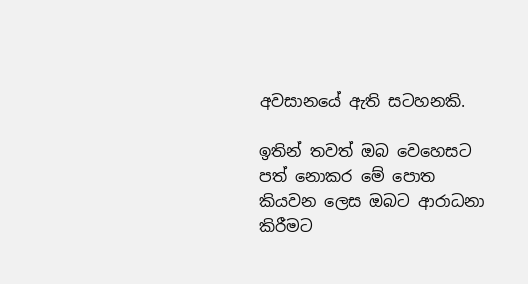අවසානයේ ඇති සටහනකි.

ඉතින් තවත් ඔබ වෙහෙසට පත් නොකර මේ පොත කියවන ලෙස ඔබට ආරාධනා කිරීමට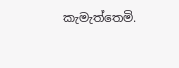කැමැත්තෙමි.